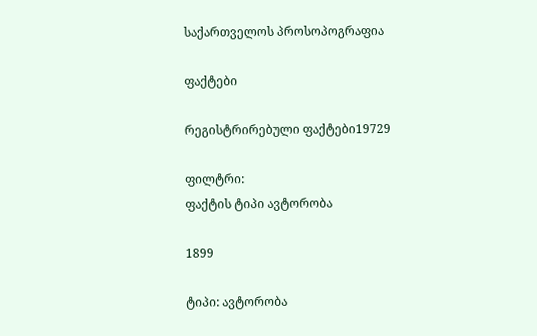საქართველოს პროსოპოგრაფია

ფაქტები

რეგისტრირებული ფაქტები19729

ფილტრი:
ფაქტის ტიპი ავტორობა

1899

ტიპი: ავტორობა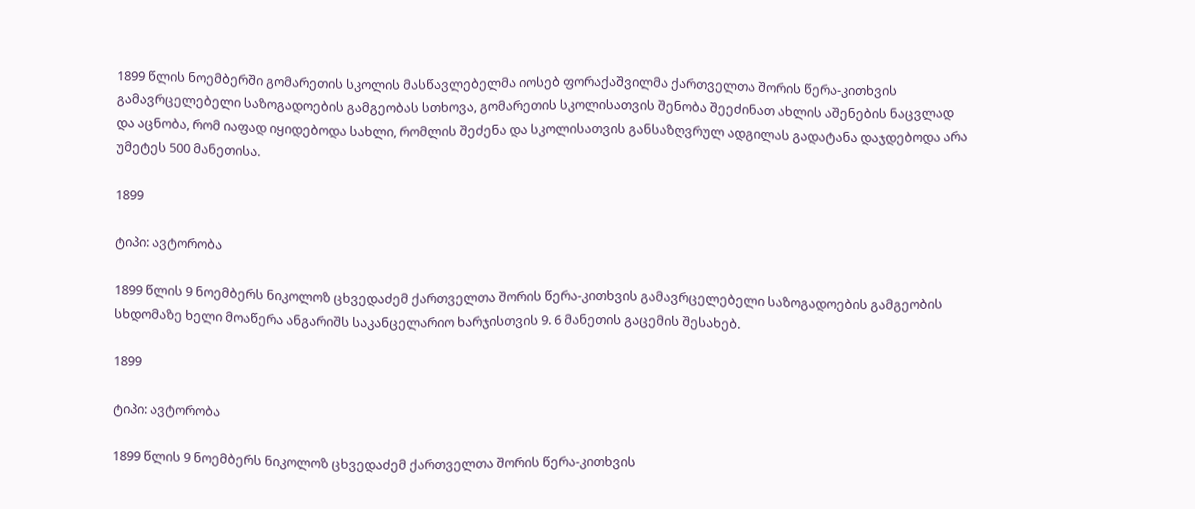1899 წლის ნოემბერში გომარეთის სკოლის მასწავლებელმა იოსებ ფორაქაშვილმა ქართველთა შორის წერა-კითხვის გამავრცელებელი საზოგადოების გამგეობას სთხოვა, გომარეთის სკოლისათვის შენობა შეეძინათ ახლის აშენების ნაცვლად და აცნობა, რომ იაფად იყიდებოდა სახლი, რომლის შეძენა და სკოლისათვის განსაზღვრულ ადგილას გადატანა დაჯდებოდა არა უმეტეს 500 მანეთისა.

1899

ტიპი: ავტორობა

1899 წლის 9 ნოემბერს ნიკოლოზ ცხვედაძემ ქართველთა შორის წერა-კითხვის გამავრცელებელი საზოგადოების გამგეობის სხდომაზე ხელი მოაწერა ანგარიშს საკანცელარიო ხარჯისთვის 9. 6 მანეთის გაცემის შესახებ.

1899

ტიპი: ავტორობა

1899 წლის 9 ნოემბერს ნიკოლოზ ცხვედაძემ ქართველთა შორის წერა-კითხვის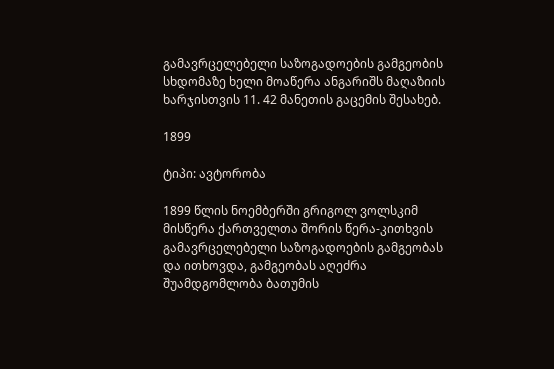გამავრცელებელი საზოგადოების გამგეობის სხდომაზე ხელი მოაწერა ანგარიშს მაღაზიის ხარჯისთვის 11. 42 მანეთის გაცემის შესახებ.

1899

ტიპი: ავტორობა

1899 წლის ნოემბერში გრიგოლ ვოლსკიმ მისწერა ქართველთა შორის წერა-კითხვის გამავრცელებელი საზოგადოების გამგეობას და ითხოვდა, გამგეობას აღეძრა შუამდგომლობა ბათუმის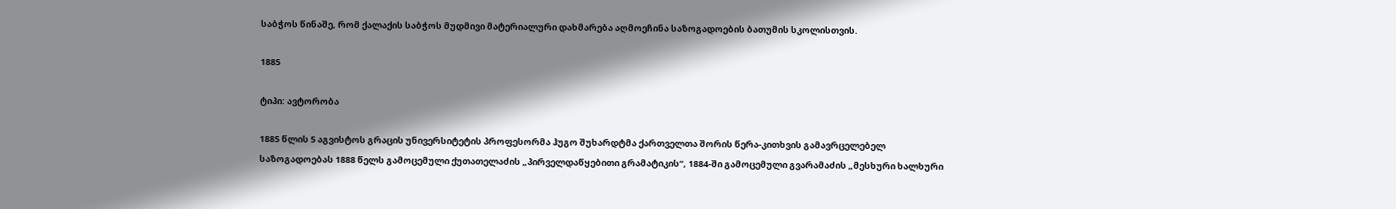საბჭოს წინაშე, რომ ქალაქის საბჭოს მუდმივი მატერიალური დახმარება აღმოეჩინა საზოგადოების ბათუმის სკოლისთვის.

1885

ტიპი: ავტორობა

1885 წლის 5 აგვისტოს გრაცის უნივერსიტეტის პროფესორმა ჰუგო შუხარდტმა ქართველთა შორის წერა-კითხვის გამავრცელებელ საზოგადოებას 1888 წელს გამოცემული ქუთათელაძის „პირველდაწყებითი გრამატიკის“, 1884-ში გამოცემული გვარამაძის „მესხური ხალხური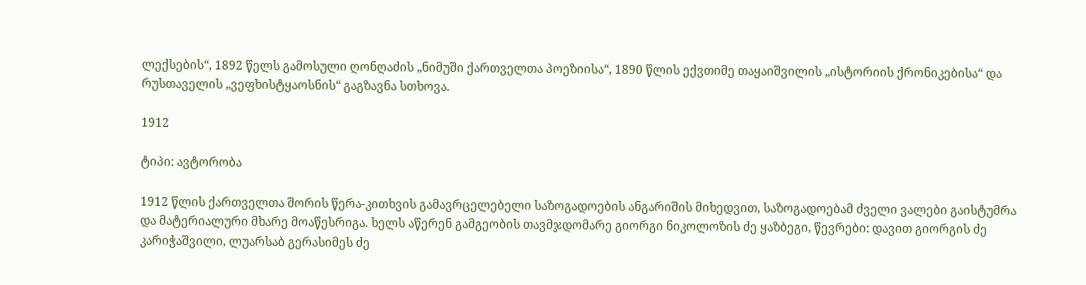ლექსების“, 1892 წელს გამოსული ღონღაძის „ნიმუში ქართველთა პოეზიისა“, 1890 წლის ექვთიმე თაყაიშვილის „ისტორიის ქრონიკებისა“ და რუსთაველის „ვეფხისტყაოსნის“ გაგზავნა სთხოვა.

1912

ტიპი: ავტორობა

1912 წლის ქართველთა შორის წერა-კითხვის გამავრცელებელი საზოგადოების ანგარიშის მიხედვით, საზოგადოებამ ძველი ვალები გაისტუმრა და მატერიალური მხარე მოაწესრიგა. ხელს აწერენ გამგეობის თავმჯდომარე გიორგი ნიკოლოზის ძე ყაზბეგი, წევრები: დავით გიორგის ძე კარიჭაშვილი, ლუარსაბ გერასიმეს ძე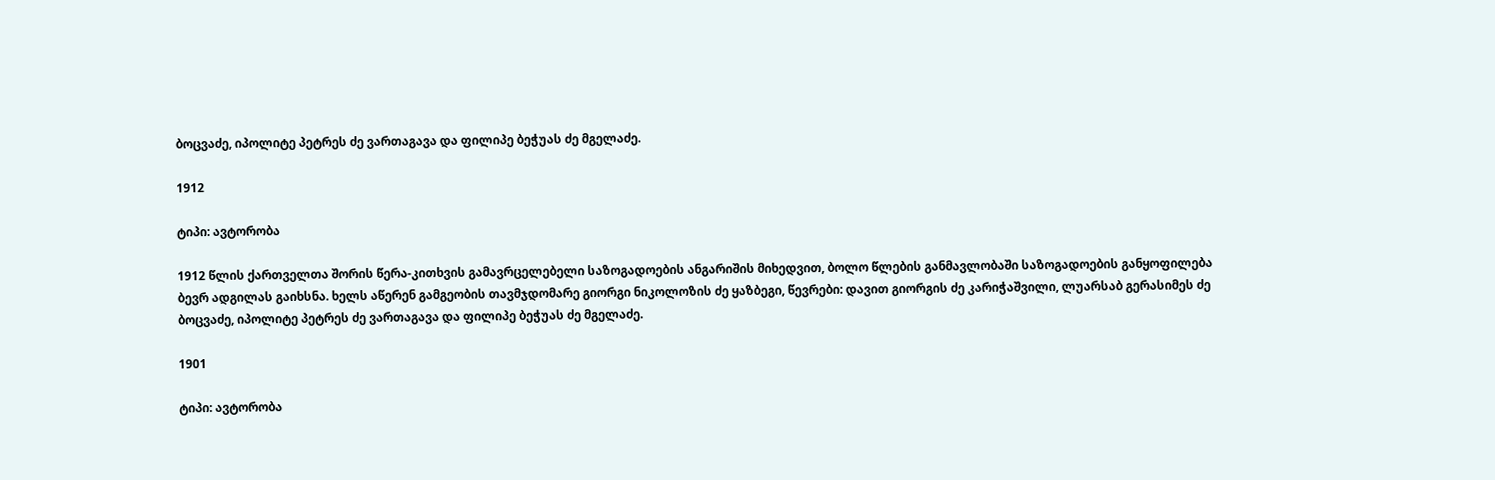ბოცვაძე, იპოლიტე პეტრეს ძე ვართაგავა და ფილიპე ბეჭუას ძე მგელაძე.

1912

ტიპი: ავტორობა

1912 წლის ქართველთა შორის წერა-კითხვის გამავრცელებელი საზოგადოების ანგარიშის მიხედვით, ბოლო წლების განმავლობაში საზოგადოების განყოფილება ბევრ ადგილას გაიხსნა. ხელს აწერენ გამგეობის თავმჯდომარე გიორგი ნიკოლოზის ძე ყაზბეგი, წევრები: დავით გიორგის ძე კარიჭაშვილი, ლუარსაბ გერასიმეს ძე ბოცვაძე, იპოლიტე პეტრეს ძე ვართაგავა და ფილიპე ბეჭუას ძე მგელაძე.

1901

ტიპი: ავტორობა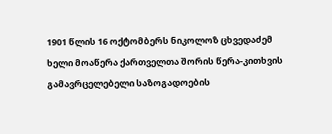1901 წლის 16 ოქტომბერს ნიკოლოზ ცხვედაძემ ხელი მოაწერა ქართველთა შორის წერა-კითხვის გამავრცელებელი საზოგადოების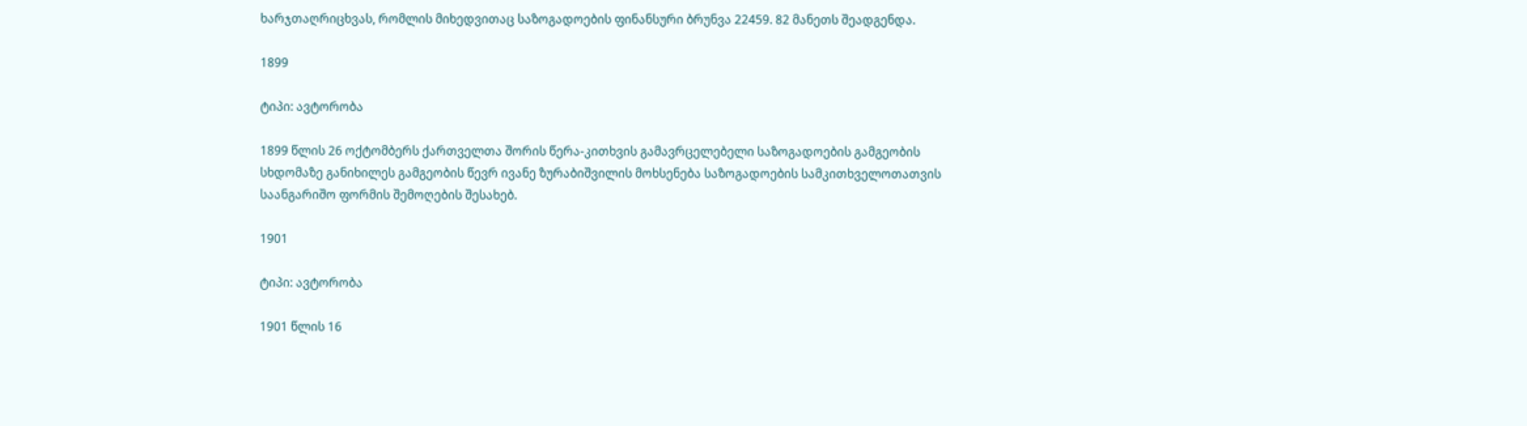ხარჯთაღრიცხვას, რომლის მიხედვითაც საზოგადოების ფინანსური ბრუნვა 22459. 82 მანეთს შეადგენდა.

1899

ტიპი: ავტორობა

1899 წლის 26 ოქტომბერს ქართველთა შორის წერა-კითხვის გამავრცელებელი საზოგადოების გამგეობის სხდომაზე განიხილეს გამგეობის წევრ ივანე ზურაბიშვილის მოხსენება საზოგადოების სამკითხველოთათვის საანგარიშო ფორმის შემოღების შესახებ.

1901

ტიპი: ავტორობა

1901 წლის 16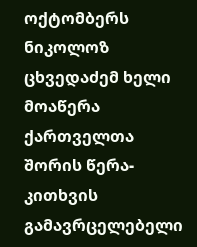ოქტომბერს ნიკოლოზ ცხვედაძემ ხელი მოაწერა ქართველთა შორის წერა-კითხვის გამავრცელებელი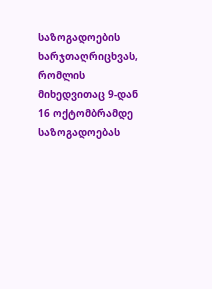საზოგადოების ხარჯთაღრიცხვას, რომლის მიხედვითაც 9-დან 16 ოქტომბრამდე საზოგადოებას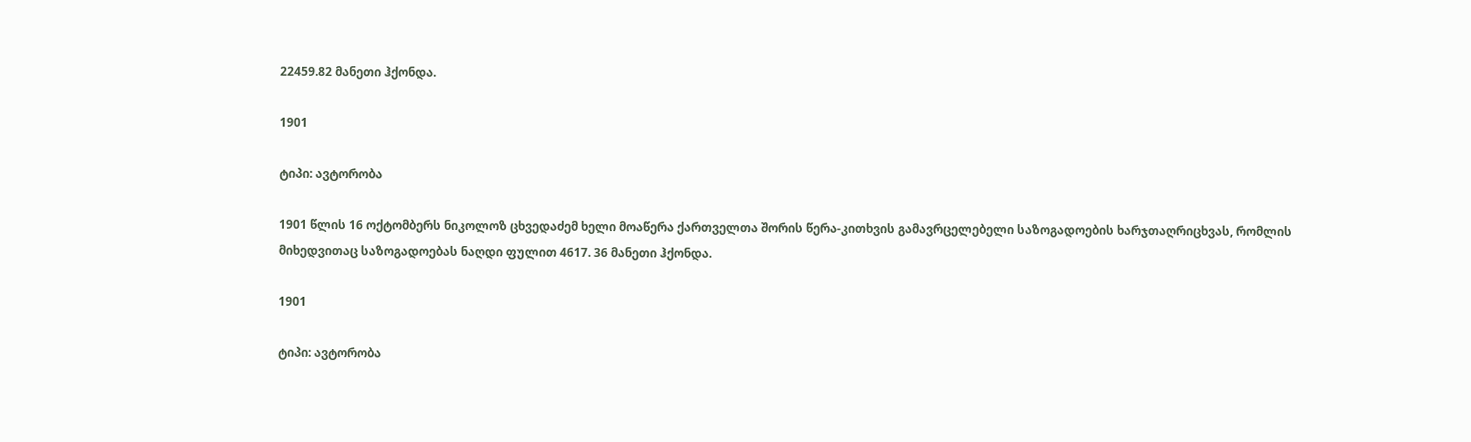22459.82 მანეთი ჰქონდა.

1901

ტიპი: ავტორობა

1901 წლის 16 ოქტომბერს ნიკოლოზ ცხვედაძემ ხელი მოაწერა ქართველთა შორის წერა-კითხვის გამავრცელებელი საზოგადოების ხარჯთაღრიცხვას, რომლის მიხედვითაც საზოგადოებას ნაღდი ფულით 4617. 36 მანეთი ჰქონდა.

1901

ტიპი: ავტორობა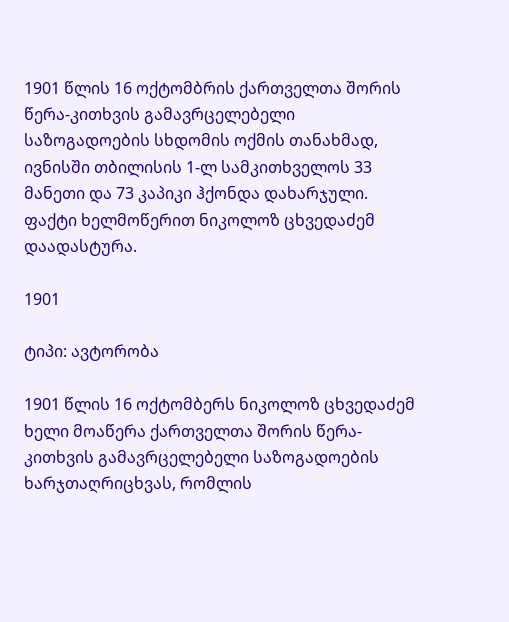1901 წლის 16 ოქტომბრის ქართველთა შორის წერა-კითხვის გამავრცელებელი საზოგადოების სხდომის ოქმის თანახმად, ივნისში თბილისის 1-ლ სამკითხველოს 33 მანეთი და 73 კაპიკი ჰქონდა დახარჯული. ფაქტი ხელმოწერით ნიკოლოზ ცხვედაძემ დაადასტურა.

1901

ტიპი: ავტორობა

1901 წლის 16 ოქტომბერს ნიკოლოზ ცხვედაძემ ხელი მოაწერა ქართველთა შორის წერა-კითხვის გამავრცელებელი საზოგადოების ხარჯთაღრიცხვას, რომლის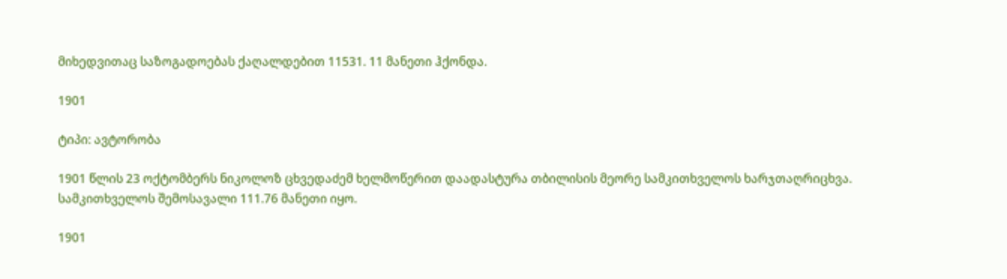მიხედვითაც საზოგადოებას ქაღალდებით 11531. 11 მანეთი ჰქონდა.

1901

ტიპი: ავტორობა

1901 წლის 23 ოქტომბერს ნიკოლოზ ცხვედაძემ ხელმოწერით დაადასტურა თბილისის მეორე სამკითხველოს ხარჯთაღრიცხვა. სამკითხველოს შემოსავალი 111.76 მანეთი იყო.

1901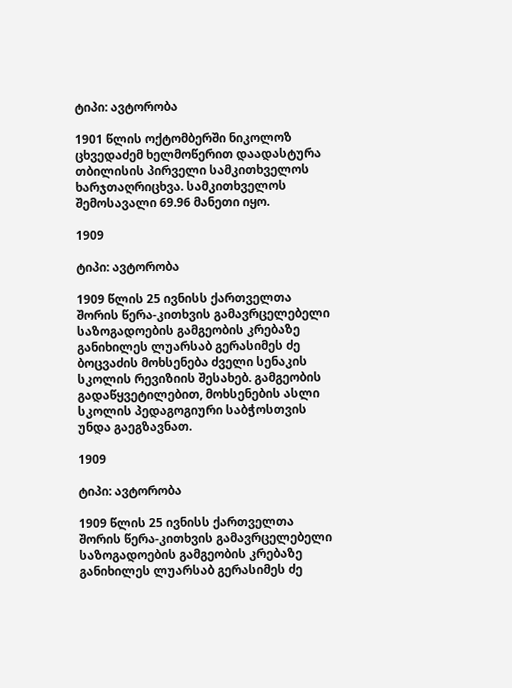ტიპი: ავტორობა

1901 წლის ოქტომბერში ნიკოლოზ ცხვედაძემ ხელმოწერით დაადასტურა თბილისის პირველი სამკითხველოს ხარჯთაღრიცხვა. სამკითხველოს შემოსავალი 69.96 მანეთი იყო.

1909

ტიპი: ავტორობა

1909 წლის 25 ივნისს ქართველთა შორის წერა-კითხვის გამავრცელებელი საზოგადოების გამგეობის კრებაზე განიხილეს ლუარსაბ გერასიმეს ძე ბოცვაძის მოხსენება ძველი სენაკის სკოლის რევიზიის შესახებ. გამგეობის გადაწყვეტილებით, მოხსენების ასლი სკოლის პედაგოგიური საბჭოსთვის უნდა გაეგზავნათ.

1909

ტიპი: ავტორობა

1909 წლის 25 ივნისს ქართველთა შორის წერა-კითხვის გამავრცელებელი საზოგადოების გამგეობის კრებაზე განიხილეს ლუარსაბ გერასიმეს ძე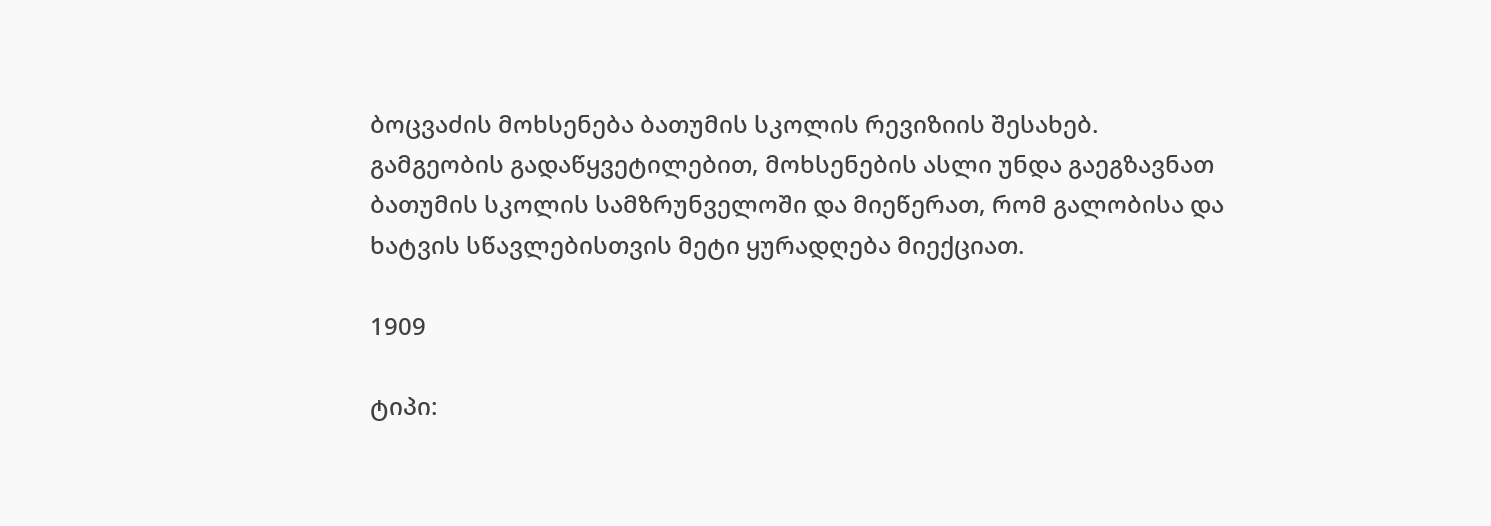ბოცვაძის მოხსენება ბათუმის სკოლის რევიზიის შესახებ. გამგეობის გადაწყვეტილებით, მოხსენების ასლი უნდა გაეგზავნათ ბათუმის სკოლის სამზრუნველოში და მიეწერათ, რომ გალობისა და ხატვის სწავლებისთვის მეტი ყურადღება მიექციათ.

1909

ტიპი: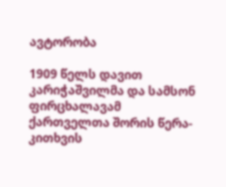ავტორობა

1909 წელს დავით კარიჭაშვილმა და სამსონ ფირცხალავამ ქართველთა შორის წერა-კითხვის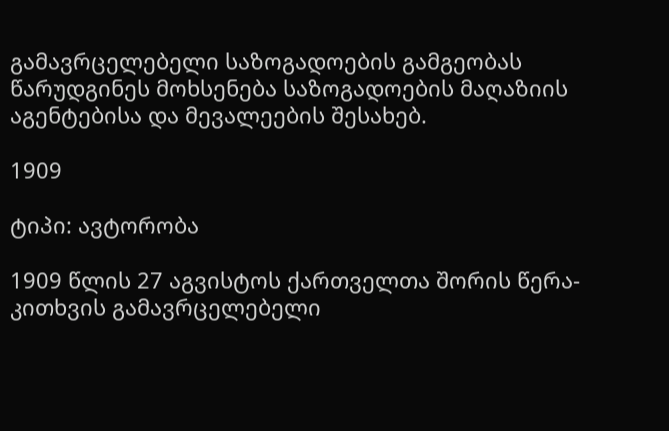გამავრცელებელი საზოგადოების გამგეობას წარუდგინეს მოხსენება საზოგადოების მაღაზიის აგენტებისა და მევალეების შესახებ.

1909

ტიპი: ავტორობა

1909 წლის 27 აგვისტოს ქართველთა შორის წერა-კითხვის გამავრცელებელი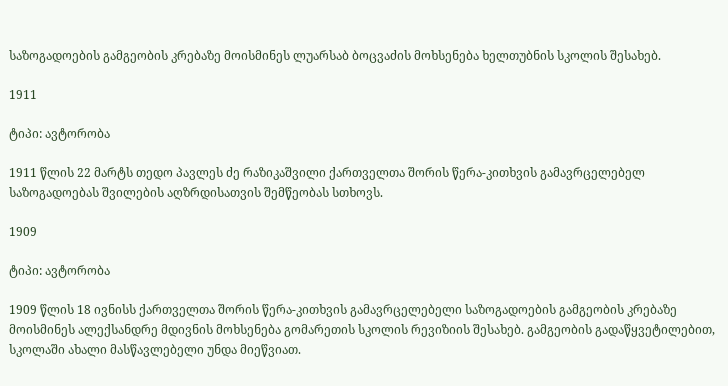საზოგადოების გამგეობის კრებაზე მოისმინეს ლუარსაბ ბოცვაძის მოხსენება ხელთუბნის სკოლის შესახებ.

1911

ტიპი: ავტორობა

1911 წლის 22 მარტს თედო პავლეს ძე რაზიკაშვილი ქართველთა შორის წერა-კითხვის გამავრცელებელ საზოგადოებას შვილების აღზრდისათვის შემწეობას სთხოვს.

1909

ტიპი: ავტორობა

1909 წლის 18 ივნისს ქართველთა შორის წერა-კითხვის გამავრცელებელი საზოგადოების გამგეობის კრებაზე მოისმინეს ალექსანდრე მდივნის მოხსენება გომარეთის სკოლის რევიზიის შესახებ. გამგეობის გადაწყვეტილებით, სკოლაში ახალი მასწავლებელი უნდა მიეწვიათ.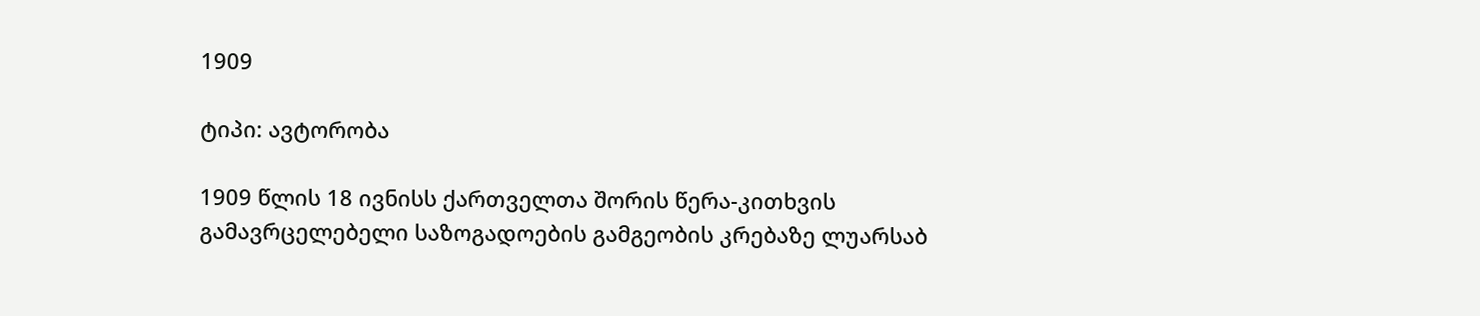1909

ტიპი: ავტორობა

1909 წლის 18 ივნისს ქართველთა შორის წერა-კითხვის გამავრცელებელი საზოგადოების გამგეობის კრებაზე ლუარსაბ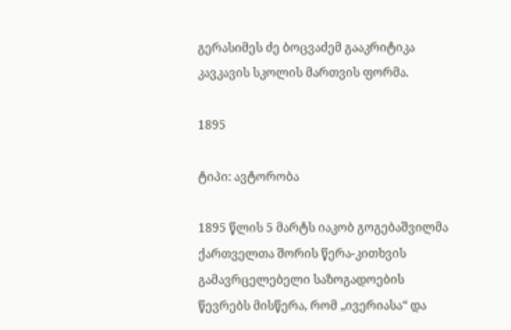გერასიმეს ძე ბოცვაძემ გააკრიტიკა კავკავის სკოლის მართვის ფორმა.

1895

ტიპი: ავტორობა

1895 წლის 5 მარტს იაკობ გოგებაშვილმა ქართველთა შორის წერა-კითხვის გამავრცელებელი საზოგადოების წევრებს მისწერა, რომ „ივერიასა“ და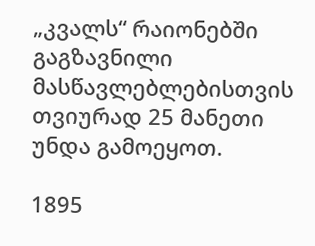„კვალს“ რაიონებში გაგზავნილი მასწავლებლებისთვის თვიურად 25 მანეთი უნდა გამოეყოთ.

1895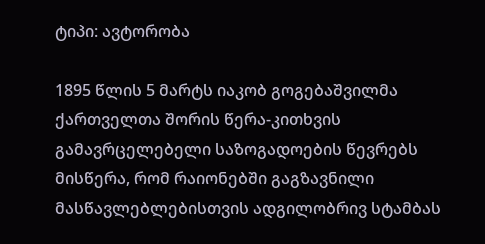ტიპი: ავტორობა

1895 წლის 5 მარტს იაკობ გოგებაშვილმა ქართველთა შორის წერა-კითხვის გამავრცელებელი საზოგადოების წევრებს მისწერა, რომ რაიონებში გაგზავნილი მასწავლებლებისთვის ადგილობრივ სტამბას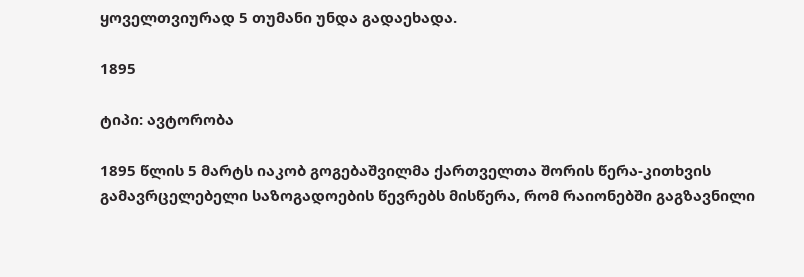ყოველთვიურად 5 თუმანი უნდა გადაეხადა.

1895

ტიპი: ავტორობა

1895 წლის 5 მარტს იაკობ გოგებაშვილმა ქართველთა შორის წერა-კითხვის გამავრცელებელი საზოგადოების წევრებს მისწერა, რომ რაიონებში გაგზავნილი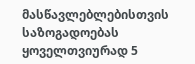მასწავლებლებისთვის საზოგადოებას ყოველთვიურად 5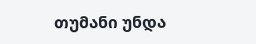თუმანი უნდა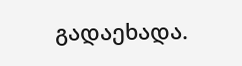გადაეხადა.